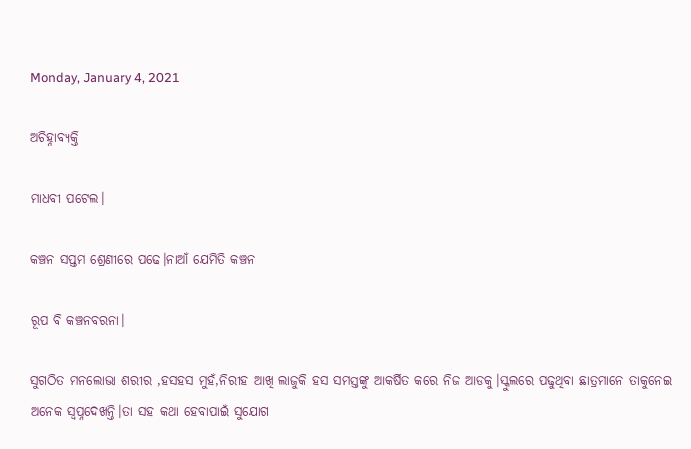Monday, January 4, 2021

ଅଚିହ୍ନାବ୍ୟକ୍ତି

ମାଧବୀ ପଟେଲ।

କଞ୍ଚନ ସପ୍ତମ ଶ୍ରେଣୀରେ ପଢେ।ନାଆଁ ଯେମିତି କଞ୍ଚନ

ରୂପ ବି କଞ୍ଚନବରନା।

ସୁଗଠିତ ମନଲୋଭା ଶରୀର ,ହସହସ ମୁହଁ,ନିରୀହ ଆଖି ଲାଜୁକି ହସ ସମସ୍ତଙ୍କୁ ଆକର୍ଷିତ କରେ ନିଜ ଆଡକୁ।ସ୍କୁଲରେ ପଢୁଥିବା ଛାତ୍ରମାନେ ତାକୁନେଇ ଅନେକ ସ୍ବପ୍ନଦେଖନ୍ତି।ତା ସହ କଥା ହେବାପାଇଁ ସୁଯୋଗ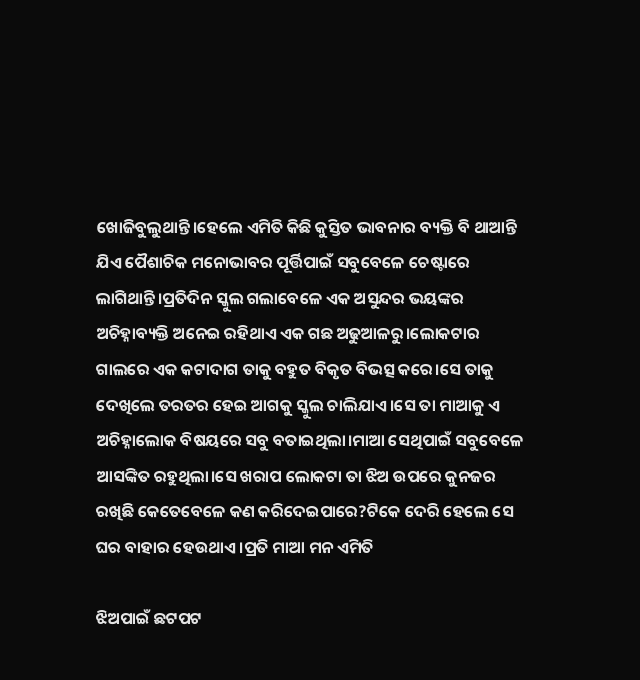ଖୋଜିବୁଲୁଥାନ୍ତି।ହେଲେ ଏମିତି କିଛି କୁସ୍ତିତ ଭାବନାର ବ୍ୟକ୍ତି ବି ଥାଆନ୍ତି ଯିଏ ପୈଶାଚିକ ମନୋଭାବର ପୂର୍ତ୍ତିପାଇଁ ସବୁବେଳେ ଚେଷ୍ଟାରେ ଲାଗିଥାନ୍ତି।ପ୍ରତିଦିନ ସ୍କୁଲ ଗଲାବେଳେ ଏକ ଅସୁନ୍ଦର ଭୟଙ୍କର ଅଚିହ୍ନାବ୍ୟକ୍ତି ଅନେଇ ରହିଥାଏ ଏକ ଗଛ ଅଢୁଆଳରୁ।ଲୋକଟାର ଗାଲରେ ଏକ କଟାଦାଗ ତାକୁ ବହୁତ ବିକୃତ ବିଭତ୍ସ କରେ।ସେ ତାକୁ ଦେଖିଲେ ତରତର ହେଇ ଆଗକୁ ସ୍କୁଲ ଚାଲିଯାଏ।ସେ ତା ମାଆକୁ ଏ ଅଚିହ୍ନାଲୋକ ବିଷୟରେ ସବୁ ବତାଇଥିଲା।ମାଆ ସେଥିପାଇଁ ସବୁବେଳେ ଆସଙ୍କିତ ରହୁଥିଲା।ସେ ଖରାପ ଲୋକଟା ତା ଝିଅ ଉପରେ କୁନଜର ରଖିଛି କେତେବେଳେ କଣ କରିଦେଇପାରେ?ଟିକେ ଦେରି ହେଲେ ସେ ଘର ବାହାର ହେଉଥାଏ ।ପ୍ରତି ମାଆ ମନ ଏମିତି

ଝିଅପାଇଁ ଛଟପଟ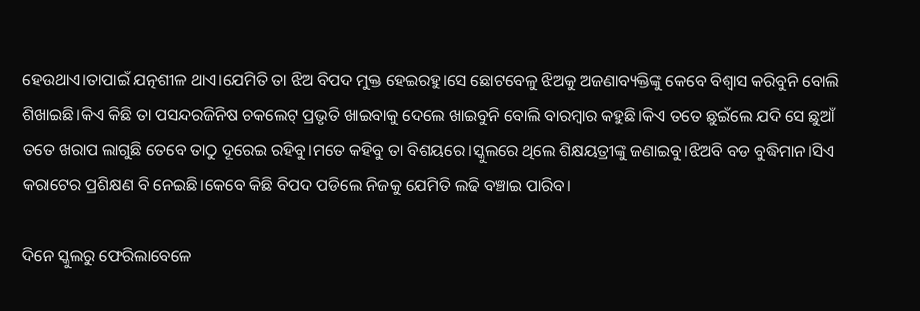ହେଉଥାଏ।ତାପାଇଁ ଯତ୍ନଶୀଳ ଥାଏ।ଯେମିତି ତା ଝିଅ ବିପଦ ମୁକ୍ତ ହେଇରହୁ।ସେ ଛୋଟବେଳୁ ଝିଅକୁ ଅଜଣାବ୍ୟକ୍ତିଙ୍କୁ କେବେ ବିଶ୍ବାସ କରିବୁନି ବୋଲି ଶିଖାଇଛି।କିଏ କିଛି ତା ପସନ୍ଦରଜିନିଷ ଚକଲେଟ୍ ପ୍ରଭୃତି ଖାଇବାକୁ ଦେଲେ ଖାଇବୁନି ବୋଲି ବାରମ୍ବାର କହୁଛି।କିଏ ତତେ ଛୁଇଁଲେ ଯଦି ସେ ଛୁଆଁ ତତେ ଖରାପ ଲାଗୁଛି ତେବେ ତାଠୁ ଦୂରେଇ ରହିବୁ।ମତେ କହିବୁ ତା ବିଶୟରେ।ସ୍କୁଲରେ ଥିଲେ ଶିକ୍ଷୟତ୍ରୀଙ୍କୁ ଜଣାଇବୁ।ଝିଅବି ବଡ ବୁଦ୍ଧିମାନ।ସିଏ କରାଟେର ପ୍ରଶିକ୍ଷଣ ବି ନେଇଛି।କେବେ କିଛି ବିପଦ ପଡିଲେ ନିଜକୁ ଯେମିତି ଲଢି ବଞ୍ଚାଇ ପାରିବ।

ଦିନେ ସ୍କୁଲରୁ ଫେରିଲାବେଳେ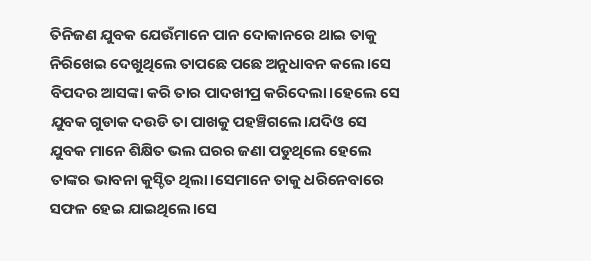ତିନିଜଣ ଯୁବକ ଯେଉଁମାନେ ପାନ ଦୋକାନରେ ଥାଇ ତାକୁ  ନିରିଖେଇ ଦେଖୁଥିଲେ ତାପଛେ ପଛେ ଅନୁଧାବନ କଲେ।ସେ ବିପଦର ଆସଙ୍କା କରି ତାର ପାଦଖୀପ୍ର କରିଦେଲା।ହେଲେ ସେ ଯୁବକ ଗୁଡାକ ଦଉଡି ତା ପାଖକୁ ପହଞ୍ଚିଗଲେ।ଯଦିଓ ସେ ଯୁବକ ମାନେ ଶିକ୍ଷିତ ଭଲ ଘରର ଜଣା ପଡୁଥିଲେ ହେଲେ ତାଙ୍କର ଭାବନା କୁସ୍ଚିତ ଥିଲା।ସେମାନେ ତାକୁ ଧରିନେବାରେ ସଫଳ ହେଇ ଯାଇଥିଲେ।ସେ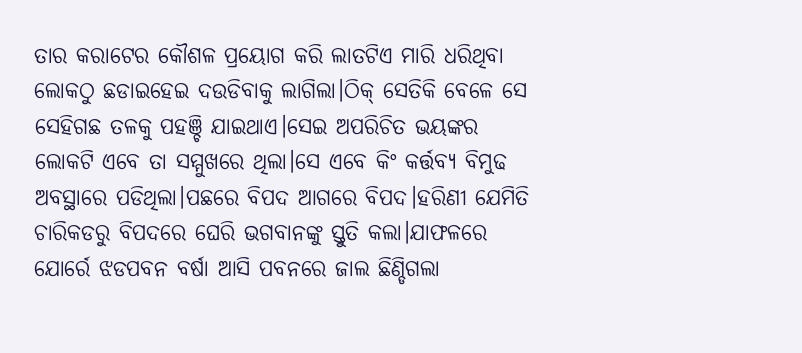ତାର କରାଟେର କୌଶଳ ପ୍ରୟୋଗ କରି ଲାତଟିଏ ମାରି ଧରିଥିବା ଲୋକଠୁ ଛଡାଇହେଇ ଦଉଡିବାକୁ ଲାଗିଲା।ଠିକ୍ ସେତିକି ବେଳେ ସେ ସେହିଗଛ ତଳକୁ ପହଞ୍ଚି ଯାଇଥାଏ।ସେଇ ଅପରିଚିତ ଭୟଙ୍କର ଲୋକଟି ଏବେ ତା ସମ୍ମୁଖରେ ଥିଲା।ସେ ଏବେ କିଂ କର୍ତ୍ତବ୍ୟ ବିମୁଢ ଅବସ୍ଥାରେ ପଡିଥିଲା।ପଛରେ ବିପଦ ଆଗରେ ବିପଦ।ହରିଣୀ ଯେମିତି ଚାରିକଡରୁ ବିପଦରେ ଘେରି ଭଗବାନଙ୍କୁ ସ୍ତୁତି କଲା।ଯାଫଳରେ  ଯୋର୍ରେ ଝଡପବନ ବର୍ଷା ଆସି ପବନରେ ଜାଲ ଛିଣ୍ଡିଗଲା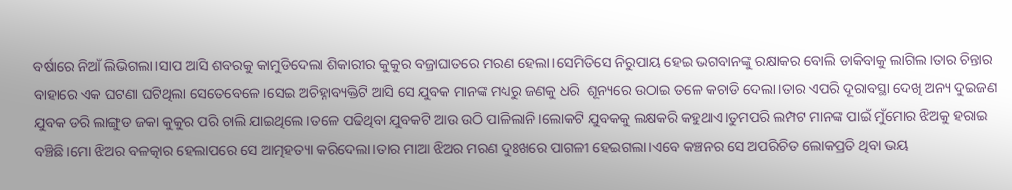ବର୍ଷାରେ ନିଆଁ ଲିଭିଗଲା।ସାପ ଆସି ଶବରକୁ କାମୁଡିଦେଲା ଶିକାରୀର କୁକୁର ବଜ୍ରାଘାତରେ ମରଣ ହେଲା।ସେମିତିସେ ନିରୁପାୟ ହେଇ ଭଗବାନଙ୍କୁ ରକ୍ଷାକର ବୋଲି ଡାକିବାକୁ ଲାଗିଲ।ତାର ଚିନ୍ତାର ବାହାରେ ଏକ ଘଟଣା ଘଟିଥିଲା ସେତେବେଳେ।ସେଇ ଅଚିହ୍ନାବ୍ୟକ୍ତିଟି ଆସି ସେ ଯୁବକ ମାନଙ୍କ ମଧ୍ୟରୁ ଜଣକୁ ଧରି  ଶୂନ୍ୟରେ ଉଠାଇ ତଳେ କଚାଡି ଦେଲା।ତାର ଏପରି ଦୂରାବସ୍ଥା ଦେଖି ଅନ୍ୟ ଦୁଇଜଣ ଯୁବକ ଡରି ଲାଙ୍ଗୁଡ ଜକା କୁକୁର ପରି ଚାଲି ଯାଇଥିଲେ।ତଳେ ପଢିଥିବା ଯୁବକଟି ଆଉ ଉଠି ପାଳିଲାନି।ଲୋକଟି ଯୁବକକୁ ଲକ୍ଷକରି କହୁଥାଏ।ତୁମପରି ଲମ୍ପଟ ମାନଙ୍କ ପାଇଁ ମୁଁମୋର ଝିଅକୁ ହରାଇ ବଞ୍ଚିଛି।ମୋ ଝିଅର ବଳତ୍କାର ହେଲାପରେ ସେ ଆତ୍ମହତ୍ୟା କରିଦେଲା।ତାର ମାଆ ଝିଅର ମରଣ ଦୁଃଖରେ ପାଗଳୀ ହେଇଗଲା।ଏବେ କଞ୍ଚନର ସେ ଅପରିଚିତ ଲୋକପ୍ରତି ଥିବା ଭୟ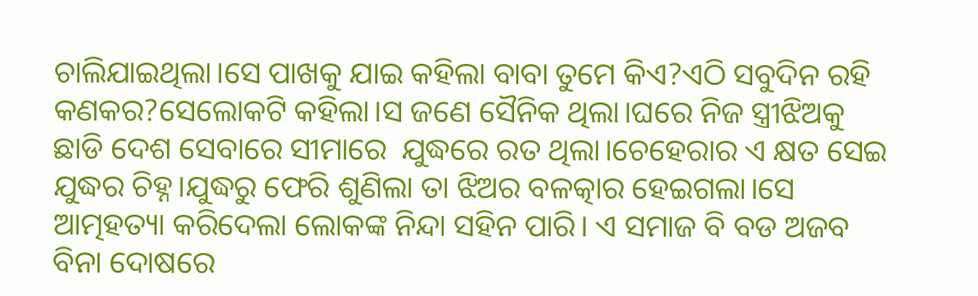ଚାଲିଯାଇଥିଲା।ସେ ପାଖକୁ ଯାଇ କହିଲା ବାବା ତୁମେ କିଏ?ଏଠି ସବୁଦିନ ରହି କଣକର?ସେଲୋକଟି କହିଲା।ସ ଜଣେ ସୈନିକ ଥିଲା।ଘରେ ନିଜ ସ୍ତ୍ରୀଝିଅକୁ ଛାଡି ଦେଶ ସେବାରେ ସୀମାରେ  ଯୁଦ୍ଧରେ ରତ ଥିଲା।ଚେହେରାର ଏ କ୍ଷତ ସେଇ ଯୁଦ୍ଧର ଚିହ୍ନ।ଯୁଦ୍ଧରୁ ଫେରି ଶୁଣିଲା ତା ଝିଅର ବଳତ୍କାର ହେଇଗଲା।ସେ ଆତ୍ମହତ୍ୟା କରିଦେଲା ଲୋକଙ୍କ ନିନ୍ଦା ସହିନ ପାରି। ଏ ସମାଜ ବି ବଡ ଅଜବ ବିନା ଦୋଷରେ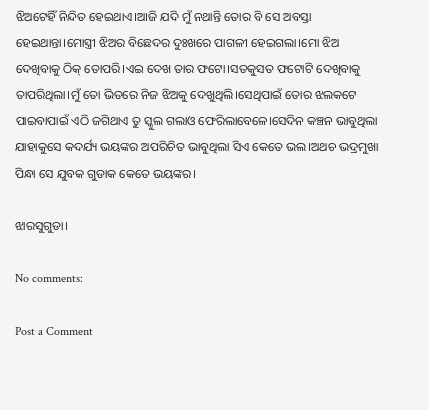ଝିଅଟେହିଁ ନିନ୍ଦିତ ହେଇଥାଏ।ଆଜି ଯଦି ମୁଁ ନଥାନ୍ତି ତୋର ବି ସେ ଅବସ୍ତା ହେଇଥାନ୍ତା।ମୋସ୍ତ୍ରୀ ଝିଅର ବିଛେଦର ଦୁଃଖରେ ପାଗଳୀ ହେଇଗଲା।ମୋ ଝିଅ ଦେଖିବାକୁ ଠିକ୍ ତୋପରି।ଏଇ ଦେଖ ତାର ଫଟୋ।ସତକୁସତ ଫଟୋଟି ଦେଖିବାକୁ ତାପରିଥିଲା।ମୁଁ ତୋ ଭିତରେ ନିଜ ଝିଅକୁ ଦେଖୁଥିଲି।ସେଥିପାଇଁ ତୋର ଝଲକଟେ ପାଇବାପାଇଁ ଏଠି ଜଗିଥାଏ ତୁ ସ୍କୁଲ ଗଲାଓ ଫେରିଲାବେଳେ।ସେଦିନ କଞ୍ଚନ ଭାବୁଥିଲା ଯାହାକୁସେ କଦର୍ଯ୍ୟ ଭୟଙ୍କର ଅପରିଚିତ ଭାବୁଥିଲା ସିଏ କେତେ ଭଲ।ଅଥଚ ଭଦ୍ରମୁଖା ପିନ୍ଧା ସେ ଯୁବକ ଗୁଡାକ କେତେ ଭୟଙ୍କର।

ଝାରସୁଗୁଡା।

No comments:

Post a Comment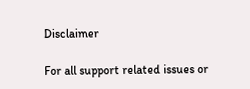Disclaimer

For all support related issues or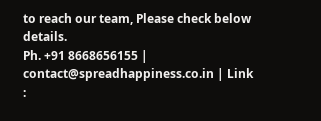to reach our team, Please check below details.
Ph. +91 8668656155 | contact@spreadhappiness.co.in | Link :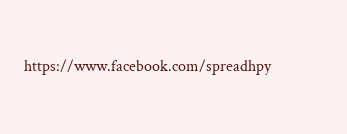https://www.facebook.com/spreadhpy